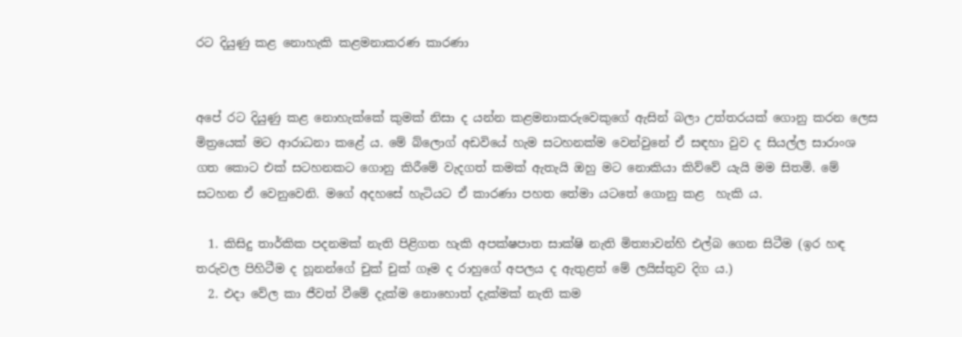රට දියුණු කළ නොහැකි කළමනාකරණ කාරණා


අපේ රට දියුණු කළ නොහැක්කේ කුමක් නිසා ද යන්න කළමනාකරුවෙකුගේ ඇසින් බලා උත්තරයක් ගොනු කරන ලෙස මිත්‍රයෙක් මට ආරාධනා කළේ ය. මේ බ්ලොග් අඩවියේ හැම සටහනක්ම වෙන්වුනේ ඒ සඳහා වුව ද සියල්ල සාරාංශ ගත කොට එක් සටහනකට ගොනු කිරීමේ වැදගත් කමක් ඇතැයි ඔහු මට නොකියා කිව්වේ යැයි මම සිතමි. මේ සටහන ඒ වෙනුවෙනි. මගේ අදහසේ හැටියට ඒ කාරණා පහත තේමා යටතේ ගොනු කළ  හැකි ය.

  1. කිසිදු තාර්කික පදනමක් නැති පිළිගත හැකි අපක්ෂපාත සාක්ෂි නැති මිත්‍යාවන්හි එල්බ ගෙන සිටීම (ඉර හඳ තරුවල පිහිටීම ද හූනන්ගේ චුක් චුක් ගෑම ද රාහුගේ අපලය ද ඇතුළත් මේ ලයිස්තුව දිග ය.)
  2. එදා වේල කා ජීවත් වීමේ දැක්ම නොහොත් දැක්මක් නැති කම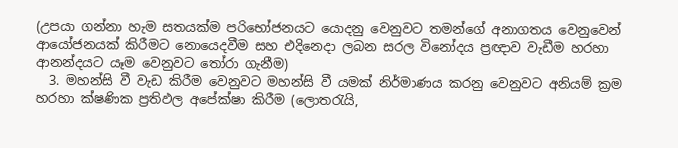(උපයා ගන්නා හැම සතයක්ම පරිභෝජනයට යොදනු වෙනුවට තමන්ගේ අනාගතය වෙනුවෙන් ආයෝජනයක් කිරීමට නොයෙදවීම සහ එදිනෙදා ලබන සරල විනෝදය ප්‍රඥාව වැඩීම හරහා ආනන්දයට යෑම වෙනුවට තෝරා ගැනීම)
  3. මහන්සි වී වැඩ කිරීම වෙනුවට මහන්සි වී යමක් නිර්මාණය කරනු වෙනුවට අනියම් ක්‍රම හරහා ක්ෂණික ප්‍රතිඵල අපේක්ෂා කිරීම (ලොතරැයි,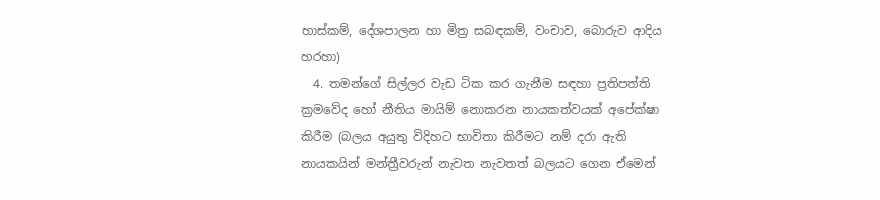හාස්කම්, දේශපාලන හා මිත්‍ර සබඳකම්, වංචාව, බොරුව ආදිය හරහා)
  4. තමන්ගේ සිල්ලර වැඩ ටික කර ගැනීම සඳහා ප්‍රතිපත්ති ක්‍රමවේද හෝ නීතිය මායිම් නොකරන නායකත්වයක් අපේක්ෂා කිරීම (බලය අයුතු විදිහට භාවිතා කිරීමට නම් දරා ඇති නායකයින් මන්ත්‍රීවරුන් නැවත නැවතත් බලයට ගෙන ඒමෙන්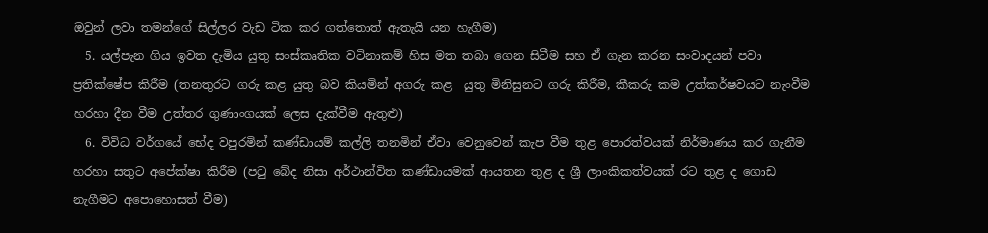ඔවුන් ලවා තමන්ගේ සිල්ලර වැඩ ටික කර ගත්තොත් ඇතැයි යන හැගීම)
  5. යල්පැන ගිය ඉවත දැමිය යුතු සංස්කෘතික වටිනාකම් හිස මත තබා ගෙන සිටීම සහ ඒ ගැන කරන සංවාදයන් පවා ප්‍රතික්ෂේප කිරීම (තනතුරට ගරු කළ යුතු බව කියමින් අගරු කළ  යුතු මිනිසුනට ගරු කිරීම, කීකරු කම උත්කර්ෂවයට නැංවීම හරහා දීන වීම උත්තර ගුණාංගයක් ලෙස දැක්වීම ඇතුළු)
  6. විවිධ වර්ගයේ භේද වපුරමින් කණ්ඩායම් කල්ලි තනමින් ඒවා වෙනුවෙන් කැප වීම තුළ පොරත්වයක් නිර්මාණය කර ගැනීම හරහා සතුට අපේක්ෂා කිරීම (පටු බේද නිසා අර්ථාන්විත කණ්ඩායමක් ආයතන තුළ ද ශ්‍රී ලාංකිකත්වයක් රට තුළ ද ගොඩ නැගීමට අපොහොසත් වීම)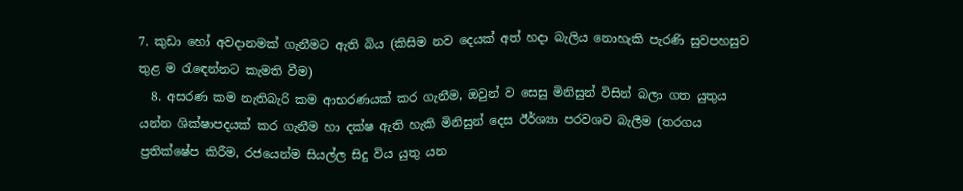7. කුඩා හෝ අවදානමක් ගැනීමට ඇති බිය (කිසිම නව දෙයක් අත් හදා බැලිය නොහැකි පැරණි සුවපහසුව තුළ ම රැඳෙන්නට කැමති වීම)
  8. අසරණ කම නැතිබැරි කම ආභරණයක් කර ගැනීම, ඔවුන් ව සෙසු මිනිසුන් විසින් බලා ගත යුතුය යන්න ශික්ෂාපදයක් කර ගැනීම හා දක්ෂ ඇති හැකි මිනිසුන් දෙස ඊර්ශ්‍යා පරවශව බැලීම (තරගය ප්‍රතික්ෂේප කිරීම, රජයෙන්ම සියල්ල සිදු විය යුතු යන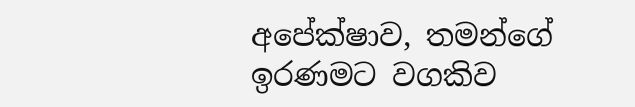අපේක්ෂාව, තමන්ගේ ඉරණමට වගකිව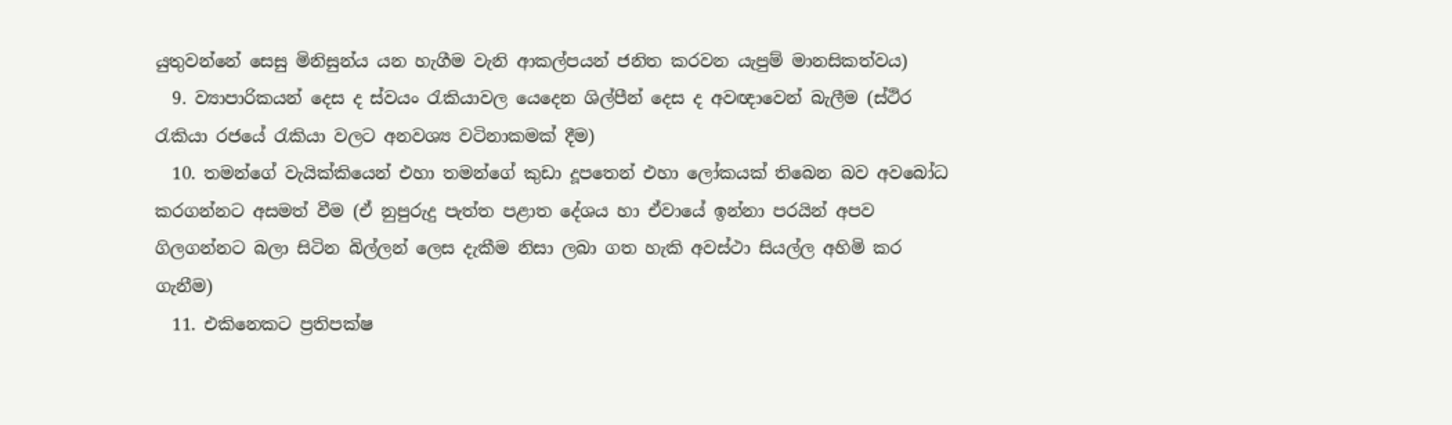යුතුවන්නේ සෙසු මිනිසුන්ය යන හැගීම වැනි ආකල්පයන් ජනිත කරවන යැපුම් මානසිකත්වය)
  9. ව්‍යාපාරිකයන් දෙස ද ස්වයං රැකියාවල යෙදෙන ශිල්පීන් දෙස ද අවඥාවෙන් බැලීම (ස්ථිර රැකියා රජයේ රැකියා වලට අනවශ්‍ය වටිනාකමක් දීම)
  10. තමන්ගේ වැයික්කියෙන් එහා තමන්ගේ කුඩා දූපතෙන් එහා ලෝකයක් තිබෙන බව අවබෝධ කරගන්නට අසමත් වීම (ඒ නුපුරුදු පැත්ත පළාත දේශය හා ඒවායේ ඉන්නා පරයින් අපව ගිලගන්නට බලා සිටින බිල්ලන් ලෙස දැකීම නිසා ලබා ගත හැකි අවස්ථා සියල්ල අහිමි කර ගැනීම)
  11. එකිනෙකට ප්‍රතිපක්ෂ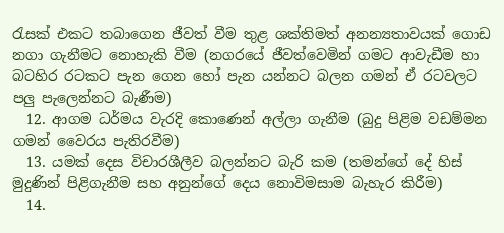රැසක් එකට තබාගෙන ජීවත් වීම තුළ ශක්තිමත් අනන්‍යතාවයක් ගොඩ නගා ගැනීමට නොහැකි වීම (නගරයේ ජීවත්වෙමින් ගමට ආවැඩීම හා බටහිර රටකට පැන ගෙන හෝ පැන යන්නට බලන ගමන් ඒ රටවලට පලු පැලෙන්නට බැණීම)
  12. ආගම ධර්මය වැරදි කොණෙන් අල්ලා ගැනීම (බුදු පිළිම වඩම්මන ගමන් වෛරය පැතිරවීම)
  13. යමක් දෙස විචාරශීලීව බලන්නට බැරි කම (තමන්ගේ දේ හිස් මුදුණින් පිළිගැනීම සහ අනුන්ගේ දෙය නොවිමසාම බැහැර කිරීම)
  14.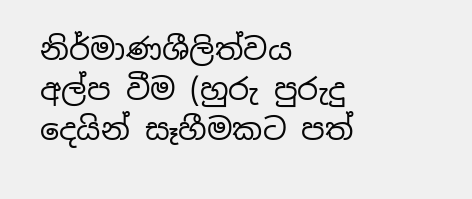නිර්මාණශීලිත්වය අල්ප වීම (හුරු පුරුදු දෙයින් සෑහීමකට පත්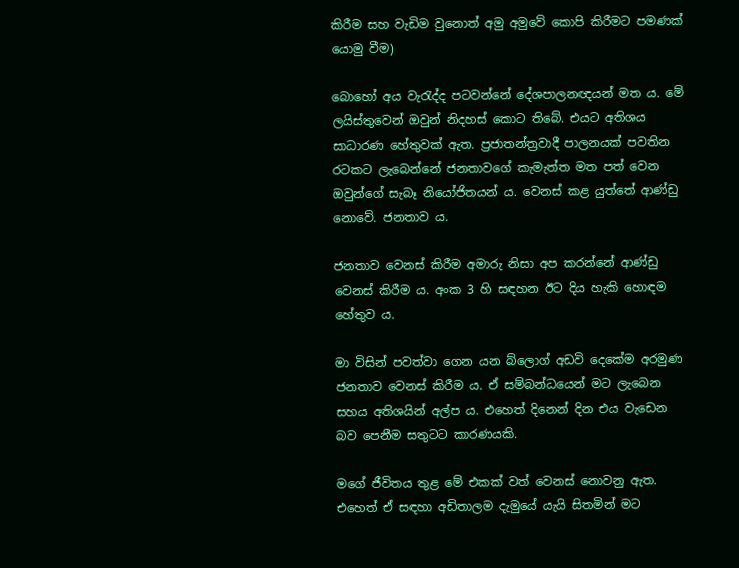කිරීම සහ වැඩිම වුනොත් අමු අමුවේ කොපි කිරීමට පමණක් යොමු වීම)

බොහෝ අය වැරැද්ද පටවන්නේ දේශපාලනඥයන් මත ය. මේ  ලයිස්තුවෙන් ඔවුන් නිදහස් කොට තිබේ. එයට අතිශය සාධාරණ හේතුවක් ඇත. ප්‍රජාතන්ත්‍රවාදී පාලනයක් පවතින රටකට ලැබෙන්නේ ජනතාවගේ කැමැත්ත මත පත් වෙන ඔවුන්ගේ සැබෑ නියෝජිතයන් ය. වෙනස් කළ යුත්තේ ආණ්ඩු නොවේ. ජනතාව ය.

ජනතාව වෙනස් කිරීම අමාරු නිසා අප කරන්නේ ආණ්ඩු වෙනස් කිරීම ය. අංක 3 හි සඳහන ඊට දිය හැකි හොඳම හේතුව ය.

මා විසින් පවත්වා ගෙන යන බ්ලොග් අඩවි දෙකේම අරමුණ ජනතාව වෙනස් කිරීම ය. ඒ සම්බන්ධයෙන් මට ලැබෙන සහය අතිශයින් අල්ප ය. එහෙත් දිනෙන් දින එය වැඩෙන බව පෙනීම සතුටට කාරණයකි.

මගේ ජීවිතය තුළ මේ එකක් වත් වෙනස් නොවනු ඇත. එහෙත් ඒ සඳහා අඩිතාලම දැමුයේ යැයි සිතමින් මට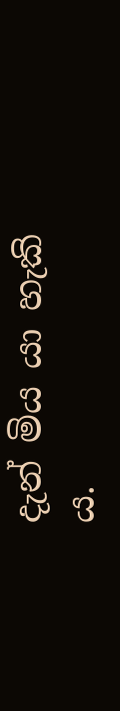දැන් මිය යා හැකි ය.